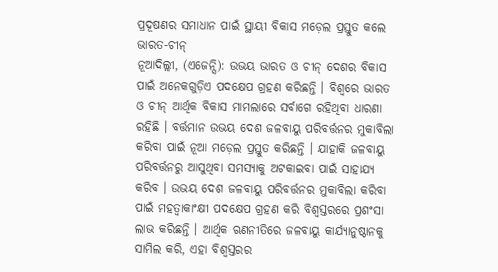ପ୍ରଦୂଷଣର ସମାଧାନ ପାଇଁ ସ୍ଥାୟୀ ବିକାସ ମଡ଼େଲ ପ୍ରସ୍ତୁତ କଲେ ଭାରତ-ଚୀନ୍
ନୂଆଦିଲ୍ଲୀ, (ଏଜେନ୍ସି): ଉଭୟ ଭାରତ ଓ ଚୀନ୍ ଦେଶର ବିକାସ ପାଇଁ ଅନେକଗୁଡ଼ିଏ ପଦକ୍ଷେପ ଗ୍ରହଣ କରିଛନ୍ତି । ବିଶ୍ୱରେ ଭାରତ ଓ ଚୀନ୍ ଆର୍ଥିକ ବିକାସ ମାମଲାରେ ସର୍ବାଗେ ରହିଥିବା ଧାରଣା ରହିଛି । ବର୍ତ୍ତମାନ ଉଭୟ ଦେଶ ଜଳବାୟୁ ପରିବର୍ତ୍ତନର ମୁକାବିଲା କରିବା ପାଇଁ ନୂଆ ମଡ଼େଲ ପ୍ରସ୍ତୁତ କରିଛନ୍ତି । ଯାହାକି ଜଳବାୟୁ ପରିବର୍ତ୍ତନରୁ ଆସୁଥିବା ସମସ୍ୟାକୁ ଅଟକାଇବା ପାଇଁ ସାହାଯ୍ୟ କରିବ । ଉଭୟ ଦେଶ ଜଳବାୟୁ ପରିବର୍ତ୍ତନର ମୁକାବିଲା କରିବା ପାଇଁ ମହତ୍ୱାକାଂକ୍ଷୀ ପଦକ୍ଷେପ ଗ୍ରହଣ କରି ବିଶ୍ୱସ୍ତରରେ ପ୍ରଶଂସା ଲାଭ କରିଛନ୍ତି । ଆର୍ଥିକ ଋଣନୀତିରେ ଜଳବାୟୁ କାର୍ଯ୍ୟାନୁଷ୍ଠାନକୁ ସାମିଲ କରି, ଏହା ବିଶ୍ୱସ୍ତରର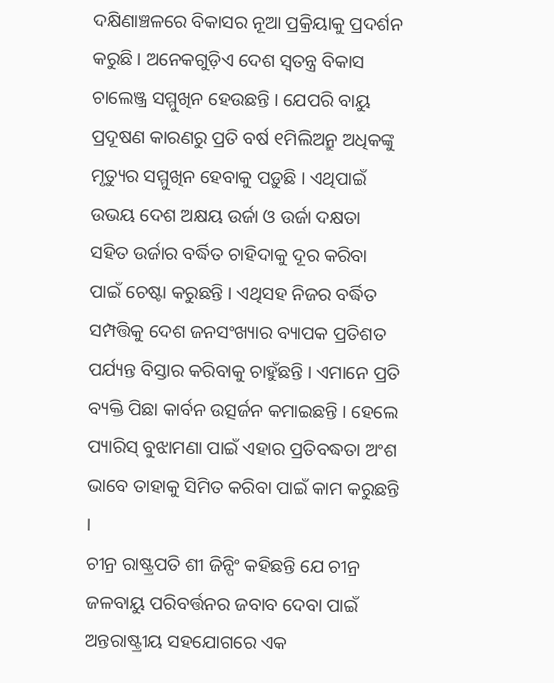ଦକ୍ଷିଣାଞ୍ଚଳରେ ବିକାସର ନୂଆ ପ୍ରକ୍ରିୟାକୁ ପ୍ରଦର୍ଶନ କରୁଛି । ଅନେକଗୁଡ଼ିଏ ଦେଶ ସ୍ୱତନ୍ତ୍ର ବିକାସ ଚାଲେଞ୍ଜ୍ର ସମ୍ମୁଖିନ ହେଉଛନ୍ତି । ଯେପରି ବାୟୁ ପ୍ରଦୂଷଣ କାରଣରୁ ପ୍ରତି ବର୍ଷ ୧ମିଲିଅନ୍ରୁ ଅଧିକଙ୍କୁ ମୃତ୍ୟୁର ସମ୍ମୁଖିନ ହେବାକୁ ପଡ଼ୁଛି । ଏଥିପାଇଁ ଉଭୟ ଦେଶ ଅକ୍ଷୟ ଉର୍ଜା ଓ ଉର୍ଜା ଦକ୍ଷତା ସହିତ ଉର୍ଜାର ବର୍ଦ୍ଧିତ ଚାହିଦାକୁ ଦୂର କରିବା ପାଇଁ ଚେଷ୍ଟା କରୁଛନ୍ତି । ଏଥିସହ ନିଜର ବର୍ଦ୍ଧିତ ସମ୍ପତ୍ତିକୁ ଦେଶ ଜନସଂଖ୍ୟାର ବ୍ୟାପକ ପ୍ରତିଶତ ପର୍ଯ୍ୟନ୍ତ ବିସ୍ତାର କରିବାକୁ ଚାହୁଁଛନ୍ତି । ଏମାନେ ପ୍ରତି ବ୍ୟକ୍ତି ପିଛା କାର୍ବନ ଉତ୍ସର୍ଜନ କମାଇଛନ୍ତି । ହେଲେ ପ୍ୟାରିସ୍ ବୁଝାମଣା ପାଇଁ ଏହାର ପ୍ରତିବଦ୍ଧତା ଅଂଶ ଭାବେ ତାହାକୁ ସିମିତ କରିବା ପାଇଁ କାମ କରୁଛନ୍ତି ।
ଚୀନ୍ର ରାଷ୍ଟ୍ରପତି ଶୀ ଜିନ୍ପିଂ କହିଛନ୍ତି ଯେ ଚୀନ୍ର ଜଳବାୟୁ ପରିବର୍ତ୍ତନର ଜବାବ ଦେବା ପାଇଁ ଅନ୍ତରାଷ୍ଟ୍ରୀୟ ସହଯୋଗରେ ଏକ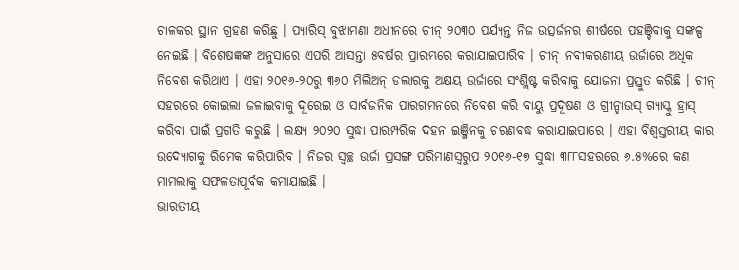ଚାଳକର ସ୍ଥାନ ଗ୍ରହଣ କରିଛୁ । ପ୍ୟାରିସ୍ ବୁଝାମଣା ଅଧୀନରେ ଚୀନ୍ ୨୦୩୦ ପର୍ଯ୍ୟନ୍ତ ନିଜ ଉତ୍ସର୍ଜନର ଶୀର୍ଷରେ ପହଞ୍ଚିବାକୁ ସଙ୍କଳ୍ପ ନେଇଛି । ବିଶେଷଜ୍ଞଙ୍କ ଅନୁସାରେ ଏପରି ଆସନ୍ତା ୫ବର୍ଷର ପ୍ରାରମ୍ଭରେ କରାଯାଇପାରିବ । ଚୀନ୍ ନବୀକରଣୀୟ ଉର୍ଜାରେ ଅଧିକ ନିବେଶ କରିଥାଏ । ଏହା ୨୦୧୬-୨୦ରୁ ୩୬୦ ମିଲିଅନ୍ ଡଲାରକୁ ଅକ୍ଷୟ ଉର୍ଜାରେ ସଂଶ୍ଲିଷ୍ଟ କରିବାକୁ ଯୋଜନା ପ୍ରସ୍ତୁତ କରିଛି । ଚୀନ୍ ସହରରେ କୋଇଲା ଜଳାଇବାକୁ ଦୂରେଇ ଓ ସାର୍ବଜନିକ ପାରଗମନରେ ନିବେଶ କରି ବାୟୁ ପ୍ରଦୂଷଣ ଓ ଗ୍ରୀନ୍ହାଉସ୍ ଗ୍ୟାସ୍କୁ ହ୍ରାସ୍ କରିବା ପାଇଁ ପ୍ରଗତି କରୁଛି । ଲକ୍ଷ୍ୟ ୨୦୨୦ ସୁଦ୍ଧା ପାରମ୍ପରିକ ଦହନ ଇଞ୍ଜିନକୁ ଚରଣବଦ୍ଧ କରାଯାଇପାରେ । ଏହା ବିଶ୍ୱସ୍ତରୀୟ କାର ଉଦ୍ୟୋଗକୁ ରିମେକ କରିପାରିବ । ନିଜର ସ୍ୱଚ୍ଛ ଉର୍ଜା ପ୍ରସଙ୍ଗ ପରିମାଣସ୍ୱରୁପ ୨୦୧୬-୧୭ ସୁଦ୍ଧା ୩୮୮ସହରରେ ୬.୫%ରେ କଣ ମାମଲାକୁ ସଫଳତାପୂର୍ବକ କମାଯାଇଛି ।
ଭାରତୀୟ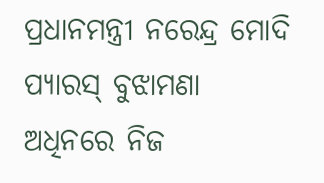ପ୍ରଧାନମନ୍ତ୍ରୀ ନରେନ୍ଦ୍ର ମୋଦି ପ୍ୟାରସ୍ ବୁଝାମଣା ଅଧିନରେ ନିଜ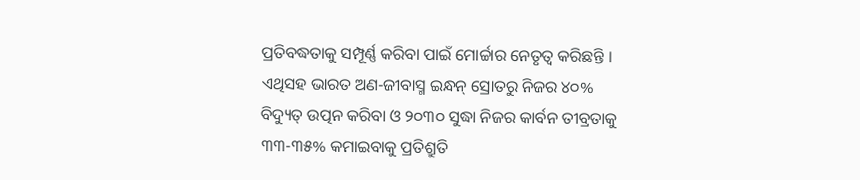ପ୍ରତିବଦ୍ଧତାକୁ ସମ୍ପୂର୍ଣ୍ଣ କରିବା ପାଇଁ ମୋର୍ଚ୍ଚାର ନେତୃତ୍ୱ କରିଛନ୍ତି । ଏଥିସହ ଭାରତ ଅଣ-ଜୀବାସ୍ମ ଇନ୍ଧନ୍ ସ୍ରୋତରୁ ନିଜର ୪୦% ବିଦ୍ୟୁତ୍ ଉତ୍ପନ କରିବା ଓ ୨୦୩୦ ସୁଦ୍ଧା ନିଜର କାର୍ବନ ତୀବ୍ରତାକୁ ୩୩-୩୫% କମାଇବାକୁ ପ୍ରତିଶ୍ରୁତି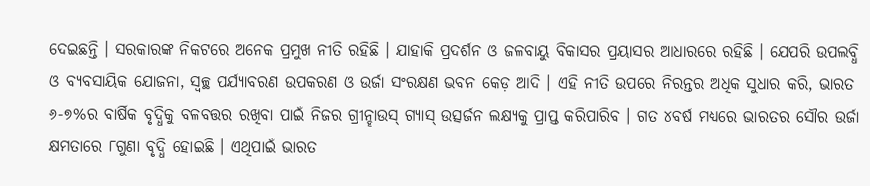ଦେଇଛନ୍ତି । ସରକାରଙ୍କ ନିକଟରେ ଅନେକ ପ୍ରମୁଖ ନୀତି ରହିଛି । ଯାହାକି ପ୍ରଦର୍ଶନ ଓ ଜଳବାୟୁ ବିକାସର ପ୍ରୟାସର ଆଧାରରେ ରହିଛି । ଯେପରି ଉପଲବ୍ଧି ଓ ବ୍ୟବସାୟିକ ଯୋଜନା, ସ୍ୱଚ୍ଛ ପର୍ଯ୍ୟାବରଣ ଉପକରଣ ଓ ଉର୍ଜା ସଂରକ୍ଷଣ ଭବନ କେଡ଼ ଆଦି । ଏହି ନୀତି ଉପରେ ନିରନ୍ତର ଅଧିକ ସୁଧାର କରି, ଭାରତ ୬-୭%ର ବାର୍ଷିକ ବୃଦ୍ଧିକୁ ବଳବତ୍ତର ରଖିବା ପାଇଁ ନିଜର ଗ୍ରୀନ୍ହାଉସ୍ ଗ୍ୟାସ୍ ଉତ୍ସର୍ଜନ ଲକ୍ଷ୍ୟକୁ ପ୍ରାପ୍ତ କରିପାରିବ । ଗତ ୪ବର୍ଷ ମଧ୍ୟରେ ଭାରତର ସୌର ଉର୍ଜା କ୍ଷମତାରେ ୮ଗୁଣା ବୃଦ୍ଧି ହୋଇଛି । ଏଥିପାଇଁ ଭାରତ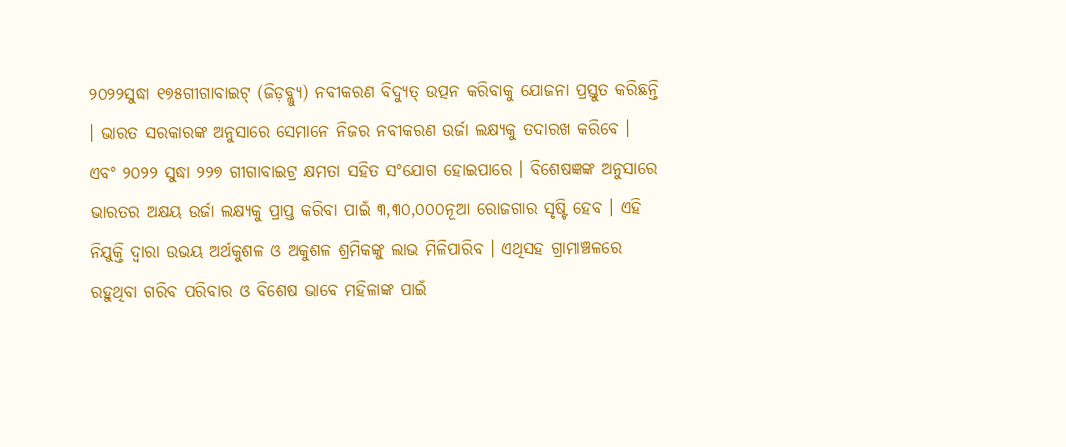୨୦୨୨ସୁଦ୍ଧା ୧୭୫ଗୀଗାବାଇଟ୍ (ଜିଡ଼ବ୍ଲ୍ୟୁ) ନବୀକରଣ ବିଦ୍ୟୁତ୍ ଉତ୍ପନ କରିବାକୁ ଯୋଜନା ପ୍ରସ୍ତୁତ କରିଛନ୍ତି । ଭାରତ ସରକାରଙ୍କ ଅନୁସାରେ ସେମାନେ ନିଜର ନବୀକରଣ ଉର୍ଜା ଲକ୍ଷ୍ୟକୁ ତଦାରଖ କରିବେ । ଏବଂ ୨୦୨୨ ସୁଦ୍ଧା ୨୨୭ ଗୀଗାବାଇଟ୍ର କ୍ଷମତା ସହିତ ସଂଯୋଗ ହୋଇପାରେ । ବିଶେଷଜ୍ଞଙ୍କ ଅନୁସାରେ ଭାରତର ଅକ୍ଷୟ ଉର୍ଜା ଲକ୍ଷ୍ୟକୁ ପ୍ରାପ୍ତ କରିବା ପାଇଁ ୩,୩୦,୦୦୦ନୂଆ ରୋଜଗାର ସୃଷ୍ଟି ହେବ । ଏହି ନିଯୁକ୍ତି ଦ୍ୱାରା ଉଭୟ ଅର୍ଥକୁଶଳ ଓ ଅକୁଶଳ ଶ୍ରମିକଙ୍କୁ ଲାଭ ମିଳିପାରିବ । ଏଥିସହ ଗ୍ରାମାଞ୍ଚଳରେ ରହୁଥିବା ଗରିବ ପରିବାର ଓ ବିଶେଷ ଭାବେ ମହିଳାଙ୍କ ପାଇଁ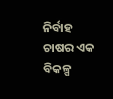ନିର୍ବାହ ଚାଷର ଏକ ବିକଳ୍ପ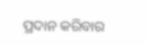ପ୍ରଦାନ କରିବାର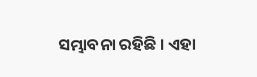ସମ୍ଭାବନା ରହିଛି । ଏହା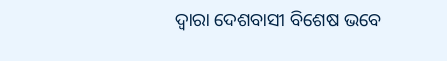ଦ୍ୱାରା ଦେଶବାସୀ ବିଶେଷ ଭବେ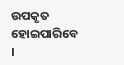ଉପକୃତ ହୋଇପାରିବେ ।